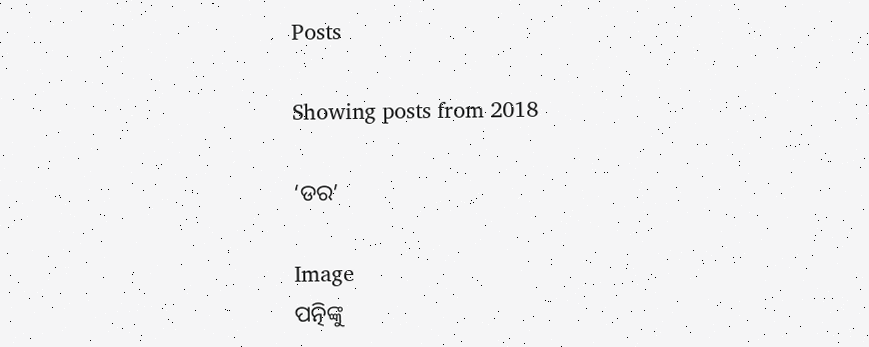Posts

Showing posts from 2018

‘ଡର’

Image
ପତ୍ନିଙ୍କୁ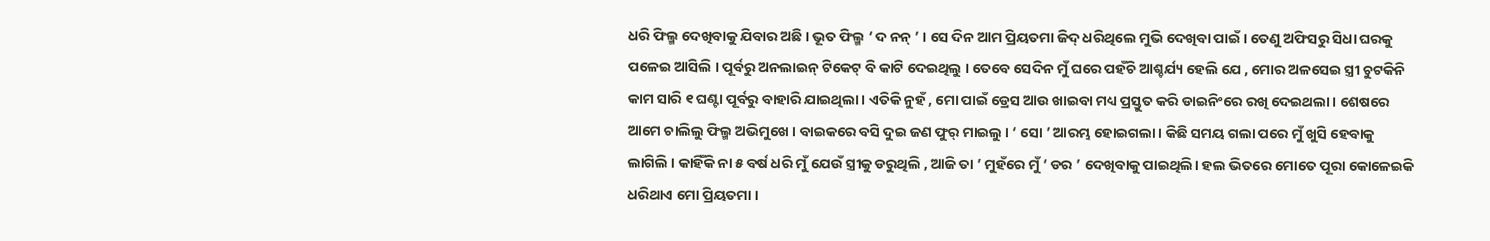ଧରି ଫିଲ୍ମ ଦେଖିବାକୁ ଯିବାର ଅଛି । ଭୂତ ଫିଲ୍ମ ‘ ଦ ନନ୍ ’ । ସେ ଦିନ ଆମ ପ୍ରିୟତମା ଜିଦ୍ ଧରିଥିଲେ ମୁଭି ଦେଖିବା ପାଇଁ । ତେଣୁ ଅଫିସରୁ ସିଧା ଘରକୁ ପଳେଇ ଆସିଲି । ପୂର୍ବରୁ ଅନଲାଇନ୍ ଟିକେଟ୍ ବି କାଟି ଦେଇଥିଲୁ । ତେବେ ସେଦିନ ମୁଁ ଘରେ ପହଁଚି ଆଶ୍ଚର୍ଯ୍ୟ ହେଲି ଯେ , ମୋର ଅଳସେଇ ସ୍ତ୍ରୀ ଚୁଟକିନି କାମ ସାରି ୧ ଘଣ୍ଟା ପୂର୍ବରୁ ବାହାରି ଯାଇଥିଲା । ଏତିକି ନୁହଁ , ମୋ ପାଇଁ ଡ୍ରେସ ଆଉ ଖାଇବା ମଧ୍ୟ ପ୍ରସ୍ତୁତ କରି ଡାଇନିଂରେ ରଖି ଦେଇଥଲା । ଶେଷରେ ଆମେ ଚାଲିଲୁ ଫିଲ୍ମ ଅଭିମୁଖେ । ବାଇକରେ ବସି ଦୁଇ ଜଣ ଫୁର୍ ମାଇଲୁ । ‘ ସୋ ’ ଆରମ୍ଭ ହୋଇଗଲା । କିଛି ସମୟ ଗଲା ପରେ ମୁଁ ଖୁସି ହେବାକୁ ଲାଗିଲି । କାହିଁକି ନା ୫ ବର୍ଷ ଧରି ମୁଁ ଯେଉଁ ସ୍ତ୍ରୀକୁ ଡରୁଥିଲି , ଆଜି ତା ’ ମୁହଁରେ ମୁଁ ‘ ଡର ’ ଦେଖିବାକୁ ପାଇଥିଲି। ହଲ ଭିତରେ ମୋତେ ପୂରା କୋଳେଇକି ଧରିଥାଏ ମୋ ପ୍ରିୟତମା ।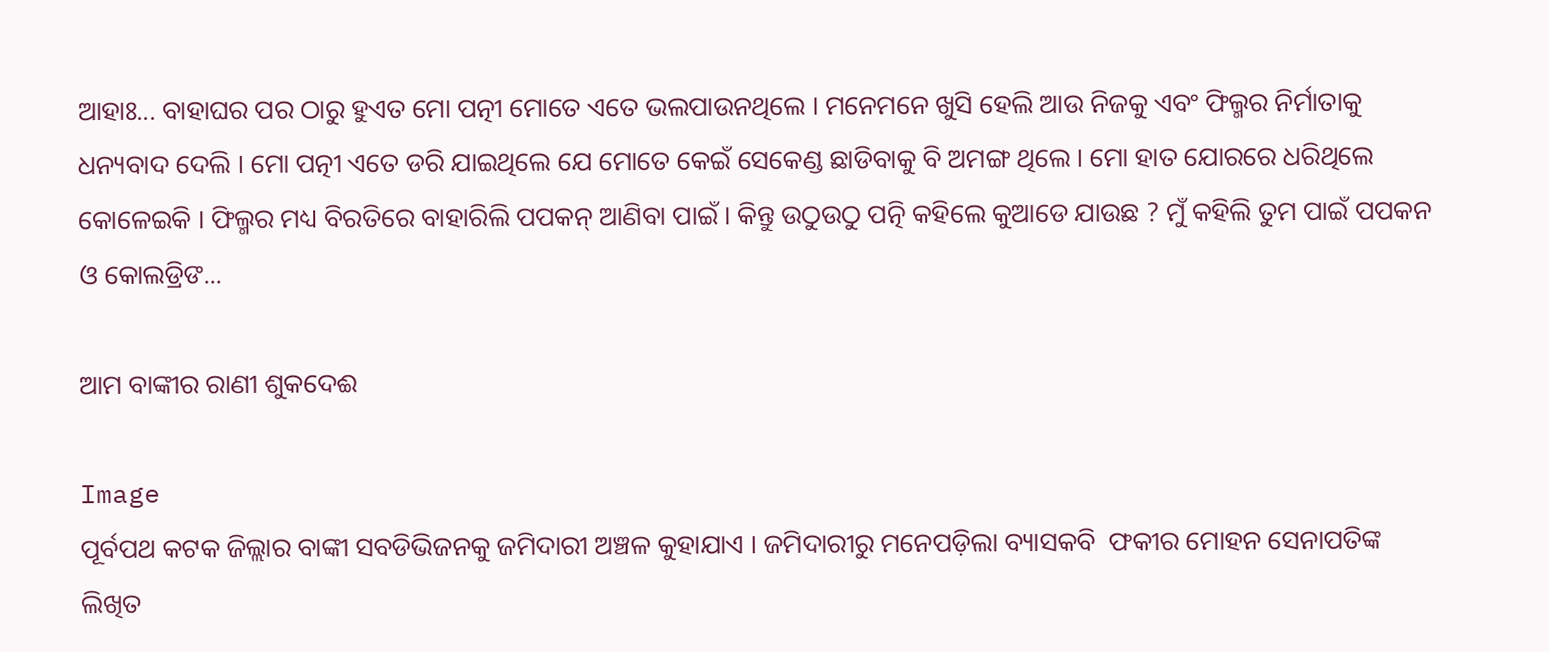ଆହାଃ... ବାହାଘର ପର ଠାରୁ ହୁଏତ ମୋ ପତ୍ନୀ ମୋତେ ଏତେ ଭଲପାଉନଥିଲେ । ମନେମନେ ଖୁସି ହେଲି ଆଉ ନିଜକୁ ଏବଂ ଫିଲ୍ମର ନିର୍ମାତାକୁ ଧନ୍ୟବାଦ ଦେଲି । ମୋ ପତ୍ନୀ ଏତେ ଡରି ଯାଇଥିଲେ ଯେ ମୋତେ କେଇଁ ସେକେଣ୍ଡ ଛାଡିବାକୁ ବି ଅମଙ୍ଗ ଥିଲେ । ମୋ ହାତ ଯୋରରେ ଧରିଥିଲେ କୋଳେଇକି । ଫିଲ୍ମର ମଧ୍ୟ ବିରତିରେ ବାହାରିଲି ପପକନ୍ ଆଣିବା ପାଇଁ । କିନ୍ତୁ ଉଠୁଉଠୁ ପତ୍ନି କହିଲେ କୁଆଡେ ଯାଉଛ ? ମୁଁ କହିଲି ତୁମ ପାଇଁ ପପକନ ଓ କୋଲଡ୍ରିଙ...

ଆମ ବାଙ୍କୀର ରାଣୀ ଶୁକଦେଈ

Image
ପୂର୍ବପଥ କଟକ ଜିଲ୍ଲାର ବାଙ୍କୀ ସବଡିଭିଜନକୁ ଜମିଦାରୀ ଅଞ୍ଚଳ କୁହାଯାଏ । ଜମିଦାରୀରୁ ମନେପଡ଼ିଲା ବ୍ୟାସକବି  ଫକୀର ମୋହନ ସେନାପତିଙ୍କ ଲିଖିତ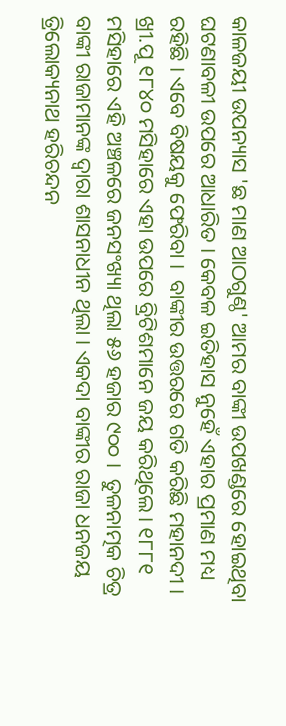କାଳଜୟୀ ଉପନ୍ୟାସ 'ଛ ମାଣ ଆଠଗୁଣ୍ଠ' ଆମର ବାଙ୍କୀ ଉପଖଣ୍ଡରେ ହୋଇଥିବା ଘଟଣାବଳୀ ଉପରେ ଆଧାରିତ । କେବଳ ଇତିହାସ ନୁହେଁ ଏହାର ପ୍ରମାଣ ମଧ୍ୟ ରହିଛି । ଏବେ ବିଷୟକୁ ଫେରିବା ।  ବାଙ୍କୀର ଉତ୍ତରରେ ଗତି କରିଛି ମହାନଦୀ । ଖ୍ରୀ.ପୂ ୧୮୪୦ ମସିହାରେ ଏହା ଉପରେ ବ୍ରିଟିଶମାନେ ଜୟ କରିଥିଲେ। ୧୮୮୧ ମସିହାରେ ଏହି ଅଞ୍ଚଳରେ ଜନସଂଖ୍ୟା ଥିଲା ୫୬ ହଜାର ୯୦୦ ।  ତୁଳନାତ୍ମକ ଚିତ୍ର  ବାଙ୍କୀ ରାଜାମାନଙ୍କ ଦ୍ୱାରା ଶାସନାଧୀନ ଥିଲା । ଏକଦା ବାଙ୍କୀର ରାଜା ଧନଜୟ ତ୍ରିଲୋକ୍ୟନାଥ ହରିଚନ୍ଦନ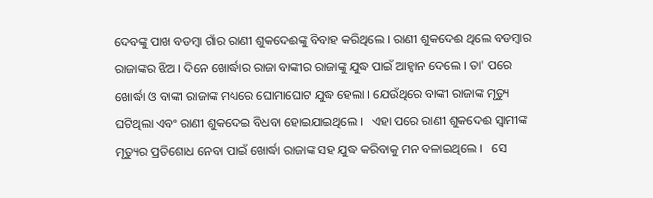ଦେବଙ୍କୁ ପାଖ ବଡମ୍ବା ଗାଁର ରାଣୀ ଶୁକଦେଈଙ୍କୁ ବିବାହ କରିଥିଲେ । ରାଣୀ ଶୁକଦେଈ ଥିଲେ ବଡମ୍ବାର ରାଜାଙ୍କର ଝିଅ । ଦିନେ ଖୋର୍ଦ୍ଧାର ରାଜା ବାଙ୍କୀର ରାଜାଙ୍କୁ ଯୁଦ୍ଧ ପାଇଁ ଆହ୍ୱାନ ଦେଲେ । ତା' ପରେ ଖୋର୍ଦ୍ଧା ଓ ବାଙ୍କୀ ରାଜାଙ୍କ ମଧ୍ୟରେ ଘୋମାଘୋଟ ଯୁଦ୍ଧ ହେଲା । ଯେଉଁଥିରେ ବାଙ୍କୀ ରାଜାଙ୍କ ମୃତ୍ୟୁ ଘଟିଥିଲା ଏବଂ ରାଣୀ ଶୁକଦେଇ ବିଧବା ହୋଇଯାଇଥିଲେ ।   ଏହା ପରେ ରାଣୀ ଶୁକଦେଈ ସ୍ୱାମୀଙ୍କ ମୃତ୍ୟୁର ପ୍ରତିଶୋଧ ନେବା ପାଇଁ ଖୋର୍ଦ୍ଧା ରାଜାଙ୍କ ସହ ଯୁଦ୍ଧ କରିବାକୁ ମନ ବଳାଇଥିଲେ ।   ସେ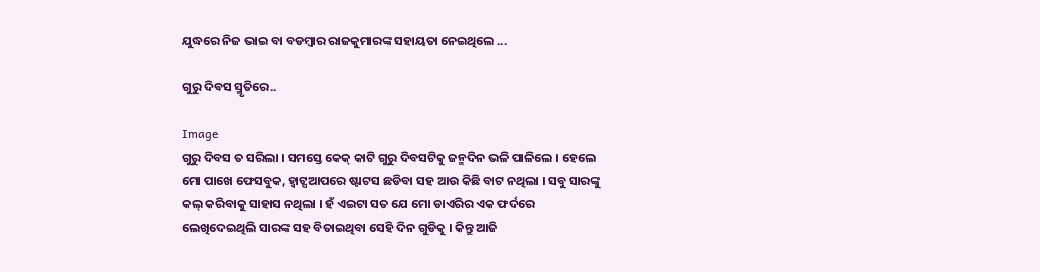ଯୁଦ୍ଧରେ ନିଜ ଭାଇ ବା ବଡମ୍ବାର ରାଜକୁମାରଙ୍କ ସହାୟତା ନେଇଥିଲେ ...

ଗୁରୁ ଦିବସ ସ୍ମୃତିରେ..

Image
ଗୁରୁ ଦିବସ ତ ସରିଲା । ସମସ୍ତେ କେକ୍ କାଟି ଗୁରୁ ଦିବସଟିକୁ ଜନ୍ମଦିନ ଭଳି ପାଳିଲେ । ହେଲେ ମୋ ପାଖେ ଫେସବୁକ, ହ୍ୱାଟ୍ସଆପରେ ଷ୍ଟାଟସ ଛଡିବା ସହ ଆଉ କିଛି ବାଟ ନଥିଲା । ସବୁ ସାରଙ୍କୁ କଲ୍ କରିବାକୁ ସାହାସ ନଥିଲା । ହଁ ଏଇଟା ସତ ଯେ ମୋ ଡାଏରିର ଏକ ଫର୍ଦରେ ଲେଖିଦେଇଥିଲି ସାରଙ୍କ ସହ ବିତାଇଥିବା ସେହି ଦିନ ଗୁଡିକୁ । କିନ୍ତୁ ଆଜି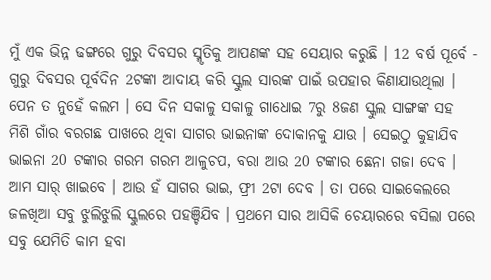ମୁଁ ଏକ ଭିନ୍ନ ଢଙ୍ଗରେ ଗୁରୁ ଦିବସର ସ୍ମୃତିକୁ ଆପଣଙ୍କ ସହ ସେୟାର କରୁଛି । 12 ବର୍ଷ ପୂର୍ବେ - ଗୁରୁ ଦିବସର ପୂର୍ବଦିନ 2ଟଙ୍କା ଆଦାୟ କରି ସ୍କୁଲ ସାରଙ୍କ ପାଇଁ ଉପହାର କିଣାଯାଉଥିଲା । ପେନ ତ ନୁହେଁ କଲମ । ସେ ଦିନ ସକାଳୁ ସକାଳୁ ଗାଧୋଇ 7ରୁ 8ଜଣ ସ୍କୁଲ ସାଙ୍ଗଙ୍କ ସହ ମିଶି ଗାଁର ବରଗଛ ପାଖରେ ଥିବା ସାଗର ଭାଇନାଙ୍କ ଦୋକାନକୁ ଯାଉ । ସେଇଠୁ କୁହାଯିବ ଭାଇନା 20 ଟଙ୍କାର ଗରମ ଗରମ ଆଳୁଚପ, ବରା ଆଉ 20 ଟଙ୍କାର ଛେନା ଗଜା ଦେବ । ଆମ ସାର୍ ଖାଇବେ । ଆଉ ହଁ ସାଗର ଭାଇ, ଫ୍ରୀ 2ଟା ଦେବ । ତା ପରେ ସାଇକେଲରେ ଜଳଖିଆ ସବୁ ଝୁଲିଝୁଲି ସ୍କୁଲରେ ପହଞ୍ଚିଯିବ । ପ୍ରଥମେ ସାର ଆସିକି ଚେୟାରରେ ବସିଲା ପରେ ସବୁ ଯେମିତି କାମ ହବା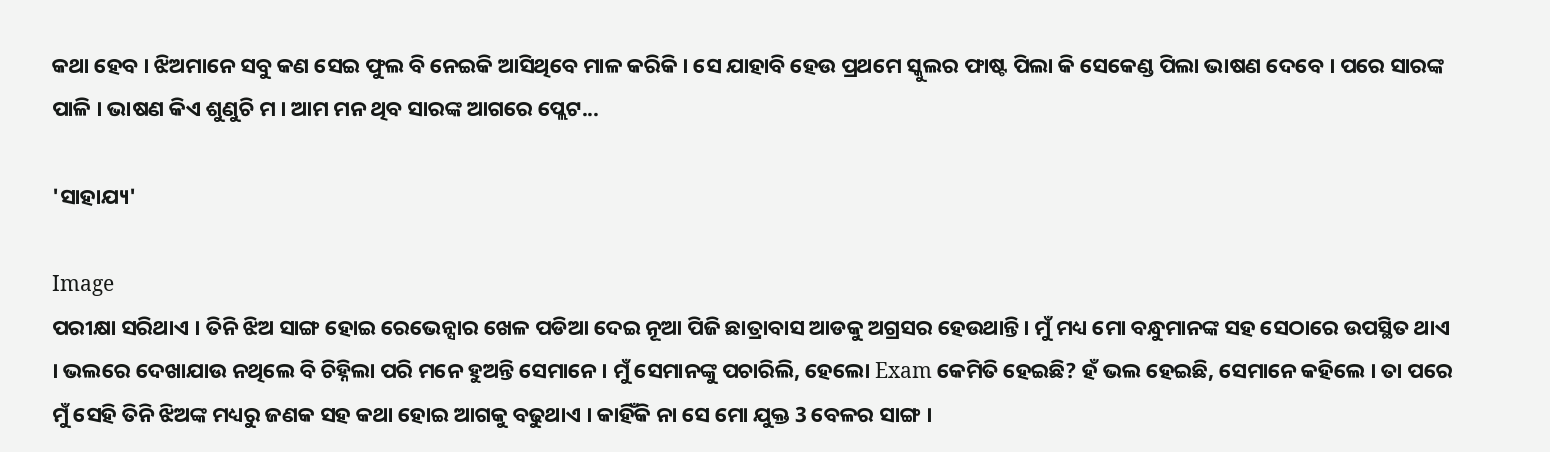କଥା ହେବ । ଝିଅମାନେ ସବୁ କଣ ସେଇ ଫୁଲ ବି ନେଇକି ଆସିଥିବେ ମାଳ କରିକି । ସେ ଯାହାବି ହେଉ ପ୍ରଥମେ ସ୍କୁଲର ଫାଷ୍ଟ ପିଲା କି ସେକେଣ୍ଡ ପିଲା ଭାଷଣ ଦେବେ । ପରେ ସାରଙ୍କ ପାଳି । ଭାଷଣ କିଏ ଶୁଣୁଚି ମ । ଆମ ମନ ଥିବ ସାରଙ୍କ ଆଗରେ ପ୍ଲେଟ...

'ସାହାଯ୍ୟ'

Image
ପରୀକ୍ଷା ସରିଥାଏ । ତିନି ଝିଅ ସାଙ୍ଗ ହୋଇ ରେଭେନ୍ସାର ଖେଳ ପଡିଆ ଦେଇ ନୂଆ ପିଜି ଛାତ୍ରାବାସ ଆଡକୁ ଅଗ୍ରସର ହେଉଥାନ୍ତି। ମୁଁ ମଧ୍ୟ ମୋ ବନ୍ଧୁମାନଙ୍କ ସହ ସେଠାରେ ଉପସ୍ଥିତ ଥାଏ । ଭଲରେ ଦେଖାଯାଉ ନଥିଲେ ବି ଚିହ୍ନିଲା ପରି ମନେ ହୁଅନ୍ତି ସେମାନେ। ମୁଁ ସେମାନଙ୍କୁ ପଚାରିଲି, ହେଲୋ Exam କେମିତି ହେଇଛି? ହଁ ଭଲ ହେଇଛି, ସେମାନେ କହିଲେ । ତା ପରେ ମୁଁ ସେହି ତିନି ଝିଅଙ୍କ ମଧ୍ୟରୁ ଜଣକ ସହ କଥା ହୋଇ ଆଗକୁ ବଢୁଥାଏ । କାହିଁକି ନା ସେ ମୋ ଯୁକ୍ତ 3 ବେଳର ସାଙ୍ଗ ।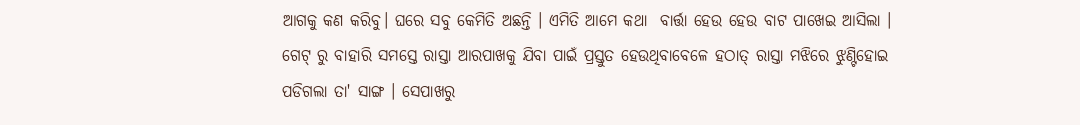ଆଗକୁ କଣ କରିବୁ। ଘରେ ସବୁ କେମିତି ଅଛନ୍ତି । ଏମିତି ଆମେ କଥା  ବାର୍ତ୍ତା ହେଉ ହେଉ ବାଟ ପାଖେଇ ଆସିଲା । ଗେଟ୍ ରୁ ବାହାରି ସମସ୍ତେ ରାସ୍ତା ଆରପାଖକୁ ଯିବା ପାଇଁ ପ୍ରସ୍ତୁତ ହେଉଥିବାବେଳେ ହଠାତ୍ ରାସ୍ତା ମଝିରେ ଝୁଣ୍ଟିହୋଇ ପଡିଗଲା ତା' ସାଙ୍ଗ । ସେପାଖରୁ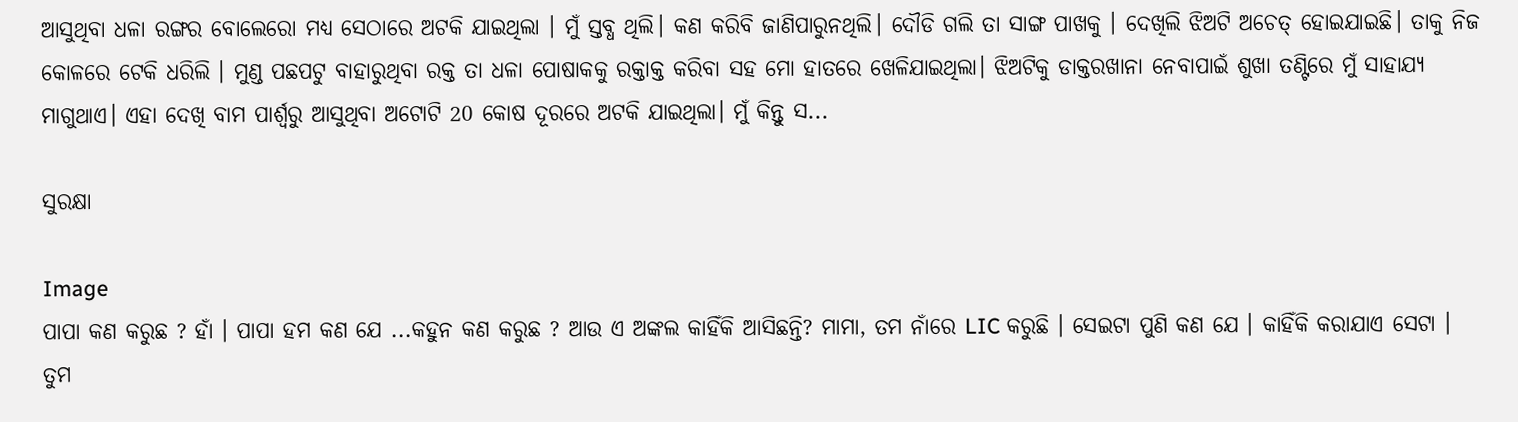ଆସୁଥିବା ଧଳା ରଙ୍ଗର ବୋଲେରୋ ମଧ୍ୟ ସେଠାରେ ଅଟକି ଯାଇଥିଲା । ମୁଁ ସ୍ତବ୍ଧ ଥିଲି। କଣ କରିବି ଜାଣିପାରୁନଥିଲି। ଦୌଡି ଗଲି ତା ସାଙ୍ଗ ପାଖକୁ । ଦେଖିଲି ଝିଅଟି ଅଚେତ୍ ହୋଇଯାଇଛି। ତାକୁ ନିଜ କୋଳରେ ଟେକି ଧରିଲି । ମୁଣ୍ଡ ପଛପଟୁ ବାହାରୁଥିବା ରକ୍ତ ତା ଧଳା ପୋଷାକକୁ ରକ୍ତାକ୍ତ କରିବା ସହ ମୋ ହାତରେ ଖେଳିଯାଇଥିଲା। ଝିଅଟିକୁ ଡାକ୍ତରଖାନା ନେବାପାଇଁ ଶୁଖା ତଣ୍ଟିରେ ମୁଁ ସାହାଯ୍ୟ ମାଗୁଥାଏ। ଏହା ଦେଖି ବାମ ପାର୍ଶ୍ବରୁ ଆସୁଥିବା ଅଟୋଟି 20 କୋଷ ଦୂରରେ ଅଟକି ଯାଇଥିଲା। ମୁଁ କିନ୍ତୁ ସ...

ସୁରକ୍ଷା

Image
ପାପା କଣ କରୁଛ ? ହାଁ । ପାପା ହମ କଣ ଯେ ...କହୁନ କଣ କରୁଛ ? ଆଉ ଏ ଅଙ୍କଲ କାହିଁକି ଆସିଛନ୍ତି? ମାମା, ତମ ନାଁରେ LIC କରୁଛି । ସେଇଟା ପୁଣି କଣ ଯେ । କାହିଁକି କରାଯାଏ ସେଟା । ତୁମ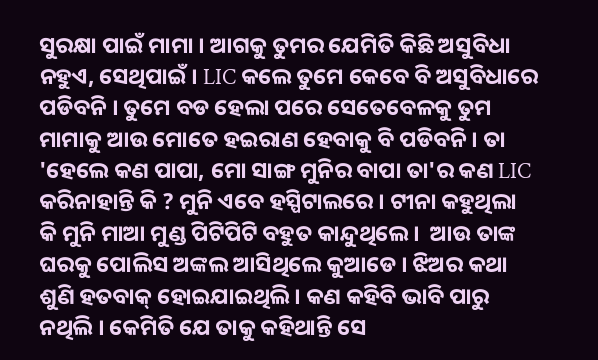ସୁରକ୍ଷା ପାଇଁ ମାମା । ଆଗକୁ ତୁମର ଯେମିତି କିଛି ଅସୁବିଧା ନହୁଏ, ସେଥିପାଇଁ । LIC କଲେ ତୁମେ କେବେ ବି ଅସୁବିଧାରେ ପଡିବନି । ତୁମେ ବଡ ହେଲା ପରେ ସେତେବେଳକୁ ତୁମ ମାମାକୁ ଆଉ ମୋତେ ହଇରାଣ ହେବାକୁ ବି ପଡିବନି । ତା 'ହେଲେ କଣ ପାପା, ମୋ ସାଙ୍ଗ ମୁନିର ବାପା ତା'ର କଣ LIC କରିନାହାନ୍ତି କି ? ମୁନି ଏବେ ହସ୍ପିଟାଲରେ । ଟୀନା କହୁଥିଲା କି ମୁନି ମାଆ ମୁଣ୍ଡ ପିଟିପିଟି ବହୁତ କାନ୍ଦୁଥିଲେ ।  ଆଉ ତାଙ୍କ ଘରକୁ ପୋଲିସ ଅଙ୍କଲ ଆସିଥିଲେ କୁଆଡେ । ଝିଅର କଥା ଶୁଣି ହତବାକ୍ ହୋଇଯାଇଥିଲି। କଣ କହିବି ଭାବି ପାରୁ ନଥିଲି । କେମିତି ଯେ ତାକୁ କହିଥାନ୍ତି ସେ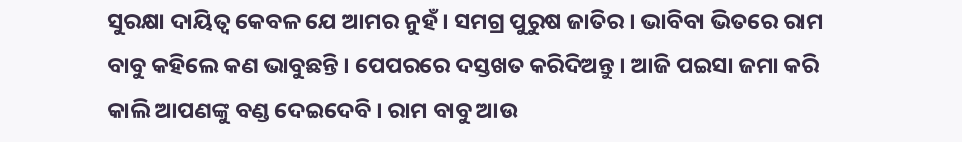ସୁରକ୍ଷା ଦାୟିତ୍ବ କେବଳ ଯେ ଆମର ନୁହଁ । ସମଗ୍ର ପୁରୁଷ ଜାତିର । ଭାବିବା ଭିତରେ ରାମ ବାବୁ କହିଲେ କଣ ଭାବୁଛନ୍ତି । ପେପରରେ ଦସ୍ତଖତ କରିଦିଅନ୍ତୁ । ଆଜି ପଇସା ଜମା କରି କାଲି ଆପଣଙ୍କୁ ବଣ୍ଡ ଦେଇଦେବି । ରାମ ବାବୁ ଆଉ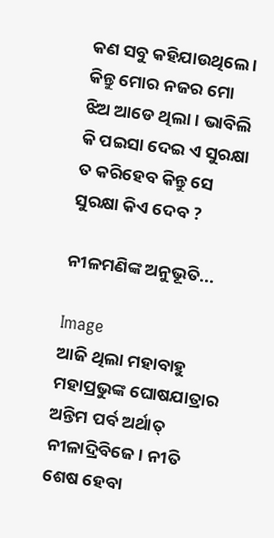କଣ ସବୁ କହିଯାଉଥିଲେ । କିନ୍ତୁ ମୋର ନଜର ମୋ ଝିଅ ଆଡେ ଥିଲା । ଭାବିଲି କି ପଇସା ଦେଇ ଏ ସୁରକ୍ଷା ତ କରିହେବ କିନ୍ତୁ ସେ ସୁରକ୍ଷା କିଏ ଦେବ ?

ନୀଳମଣିଙ୍କ ଅନୁଭୂତି...

Image
ଆଜି ଥିଲା ମହାବାହୁ ମହାପ୍ରଭୁଙ୍କ ଘୋଷଯାତ୍ରାର ଅନ୍ତିମ ପର୍ବ ଅର୍ଥାତ୍ ନୀଳାଦ୍ରିବିଜେ। ନୀତି ଶେଷ ହେବା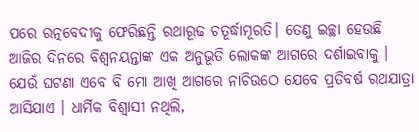ପରେ ରତ୍ନବେଦୀକୁ ଫେରିଛନ୍ତି ରଥାରୂଢ ଚତୂର୍ଦ୍ଧାମୂରତି। ତେଣୁ ଇଚ୍ଛା ହେଉଛି ଆଜିର ଦିନରେ ବିଶ୍ୱନୟନ୍ତାଙ୍କ ଏକ ଅନୁଭୂତି ଲୋକଙ୍କ ଆଗରେ ଦର୍ଶାଇବାକୁ । ଯେଉଁ ଘଟଣା ଏବେ ବି ମୋ ଆଖି ଆଗରେ ନାଚିଉଠେ ଯେବେ ପ୍ରତିବର୍ଷ ରଥଯାତ୍ରା ଆସିଯାଏ । ଧାର୍ମିକ ବିଶ୍ୱାସୀ ନଥିଲି,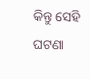କିନ୍ତୁ ସେହି ଘଟଣା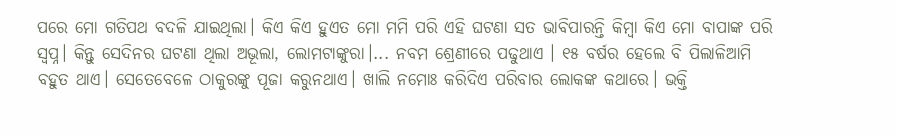ପରେ ମୋ ଗତିପଥ ବଦଳି ଯାଇଥିଲା। କିଏ କିଏ ହୁଏତ ମୋ ମମି ପରି ଏହି ଘଟଣା ସତ ଭାବିପାରନ୍ତି କିମ୍ବା କିଏ ମୋ ବାପାଙ୍କ ପରି ସ୍ୱପ୍ନ। କିନ୍ତୁ ସେଦିନର ଘଟଣା ଥିଲା ଅଭୂଲା, ଲୋମଟାଙ୍କୁରା।... ନବମ ଶ୍ରେଣୀରେ ପଢୁଥାଏ । ୧୫ ବର୍ଷର ହେଲେ ବି ପିଲାଳିଆମି ବହୁତ ଥାଏ। ସେତେବେଳେ ଠାକୁରଙ୍କୁ ପୂଜା କରୁନଥାଏ। ଖାଲି ନମୋଃ କରିଦିଏ ପରିବାର ଲୋକଙ୍କ କଥାରେ। ଭକ୍ତି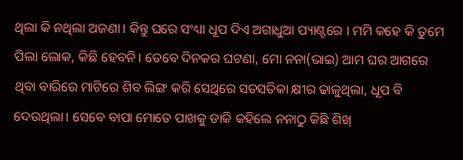ଥିଲା କି ନଥିଲା ଅଜଣା। କିନ୍ତୁ ଘରେ ସଂଧ୍ୟା ଧୂପ ଦିଏ ଅଗାଧୁଆ ପ୍ୟାଣ୍ଟରେ । ମମି କହେ କି ତୁମେ ପିଲା ଲୋକ, କିଛି ହେବନି। ତେବେ ଦିନକର ଘଟଣା, ମୋ ନନା(ଭାଇ) ଆମ ଘର ଆଗରେ ଥିବା ବାରିରେ ମାଟିରେ ଶିବ ଲିଙ୍ଗ କରି ସେଥିରେ ସତସତିକା କ୍ଷୀର ଢାଳୁଥିଲା, ଧୂପ ବି ଦେଉଥିଲା। ସେବେ ବାପା ମୋତେ ପାଖକୁ ଡାକି କହିଲେ ନନାଠୁ କିଛି ଶିଖ୍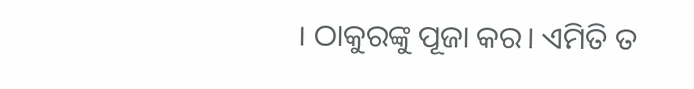। ଠାକୁରଙ୍କୁ ପୂଜା କର। ଏମିତି ତ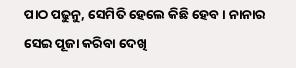ପାଠ ପଢୁନୁ, ସେମିତି ହେଲେ କିଛି ହେବ। ନାନାର ସେଇ ପୂଜା କରିବା ଦେଖି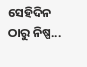ସେହିଦିନ ଠାରୁ ନିଷ୍ପ...